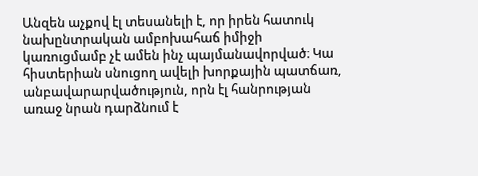Անզեն աչքով էլ տեսանելի է, որ իրեն հատուկ նախընտրական ամբոխահաճ իմիջի կառուցմամբ չէ ամեն ինչ պայմանավորված։ Կա հիստերիան սնուցող ավելի խորքային պատճառ, անբավարարվածություն, որն էլ հանրության առաջ նրան դարձնում է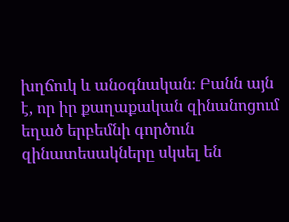խղճուկ և անօգնական։ Բանն այն է, որ իր քաղաքական զինանոցում եղած երբեմնի գործուն զինատեսակները սկսել են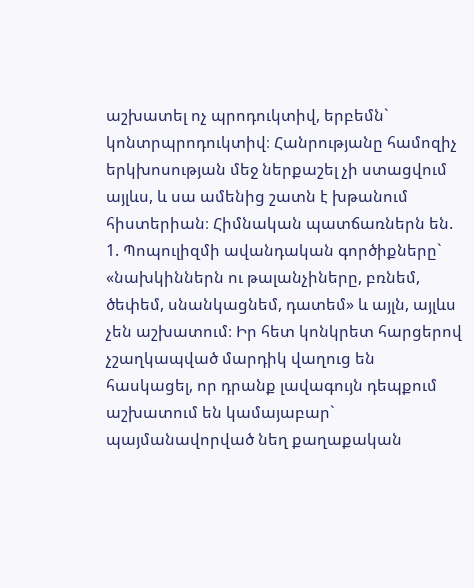աշխատել ոչ պրոդուկտիվ, երբեմն` կոնտրպրոդուկտիվ։ Հանրությանը համոզիչ երկխոսության մեջ ներքաշել չի ստացվում այլևս, և սա ամենից շատն է խթանում հիստերիան։ Հիմնական պատճառներն են.
1. Պոպուլիզմի ավանդական գործիքները` «նախկիններն ու թալանչիները, բռնեմ, ծեփեմ, սնանկացնեմ, դատեմ» և այլն, այլևս չեն աշխատում։ Իր հետ կոնկրետ հարցերով չշաղկապված մարդիկ վաղուց են հասկացել, որ դրանք լավագույն դեպքում աշխատում են կամայաբար` պայմանավորված նեղ քաղաքական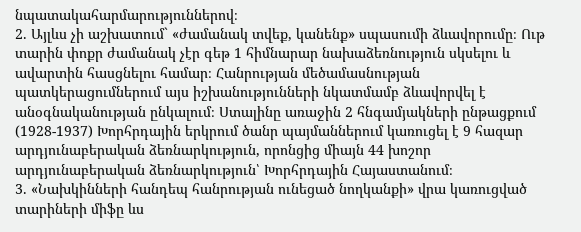նպատակահարմարություններով։
2. Այլևս չի աշխատում` «ժամանակ տվեք, կանենք» սպասումի ձևավորումը։ Ութ տարին փոքր ժամանակ չէր գեթ 1 հիմնարար նախաձեռնություն սկսելու և ավարտին հասցնելու համար։ Հանրության մեծամասնության պատկերացումներում այս իշխանությունների նկատմամբ ձևավորվել է անօգնականության ընկալում։ Ստալինը առաջին 2 հնգամյակների ընթացքում (1928-1937) Խորհրդային երկրում ծանր պայմաններում կառուցել է 9 հազար արդյունաբերական ձեռնարկություն, որոնցից միայն 44 խոշոր արդյունաբերական ձեռնարկություն՝ Խորհրդային Հայաստանում։
3. «Նախկինների հանդեպ հանրության ունեցած նողկանքի» վրա կառուցված տարիների միֆը ևս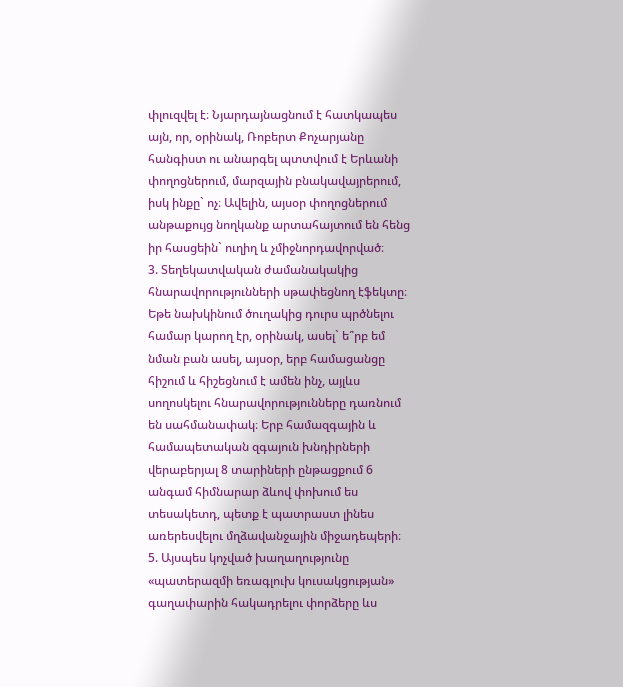փլուզվել է։ Նյարդայնացնում է հատկապես այն, որ, օրինակ, Ռոբերտ Քոչարյանը հանգիստ ու անարգել պտտվում է Երևանի փողոցներում, մարզային բնակավայրերում, իսկ ինքը` ոչ։ Ավելին, այսօր փողոցներում անթաքույց նողկանք արտահայտում են հենց իր հասցեին` ուղիղ և չմիջնորդավորված։
3. Տեղեկատվական ժամանակակից հնարավորությունների սթափեցնող էֆեկտը։ Եթե նախկինում ծուղակից դուրս պրծնելու համար կարող էր, օրինակ, ասել` ե՞րբ եմ նման բան ասել, այսօր, երբ համացանցը հիշում և հիշեցնում է ամեն ինչ, այլևս սողոսկելու հնարավորությունները դառնում են սահմանափակ։ Երբ համազգային և համապետական զգայուն խնդիրների վերաբերյալ 8 տարիների ընթացքում 6 անգամ հիմնարար ձևով փոխում ես տեսակետդ, պետք է պատրաստ լինես առերեսվելու մղձավանջային միջադեպերի։
5. Այսպես կոչված խաղաղությունը «պատերազմի եռագլուխ կուսակցության» գաղափարին հակադրելու փորձերը ևս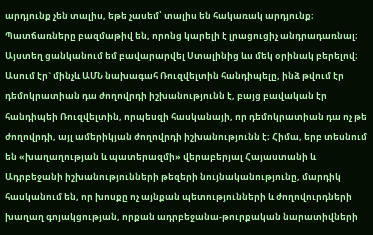արդյունք չեն տալիս, եթե չասեմ՝ տալիս են հակառակ արդյունք։ Պատճառները բազմաթիվ են, որոնց կարելի է լրացուցիչ անդրադառնալ։ Այստեղ ցանկանում եմ բավարարվել Ստալինից ևս մեկ օրինակ բերելով։ Ասում էր` մինչև ԱՄՆ նախագահ Ռուզվելտին հանդիպելը, ինձ թվում էր դեմոկրատիան դա ժողովրդի իշխանությունն է, բայց բավական էր հանդիպեի Ռուզվելտին, որպեսզի հասկանայի, որ դեմոկրատիան դա ոչ թե ժողովրդի, այլ ամերիկյան ժողովրդի իշխանությունն է։ Հիմա, երբ տեսնում են «խաղաղության և պատերազմի» վերաբերյալ Հայաստանի և Ադրբեջանի իշխանությունների թեզերի նույնականությունը, մարդիկ հասկանում են, որ խոսքը ոչ այնքան պետությունների և ժողովուրդների խաղաղ գոյակցության, որքան ադրբեջանա-թուրքական նարատիվների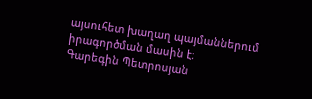այսուհետ խաղաղ պայմաններում իրագործման մասին է։
Գարեգին Պետրոսյան